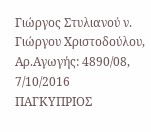Γιώργος Στυλιανού ν. Γιώργου Χριστοδούλου, Αρ.Αγωγής: 4890/08, 7/10/2016 ΠΑΓΚΥΠΡΙΟΣ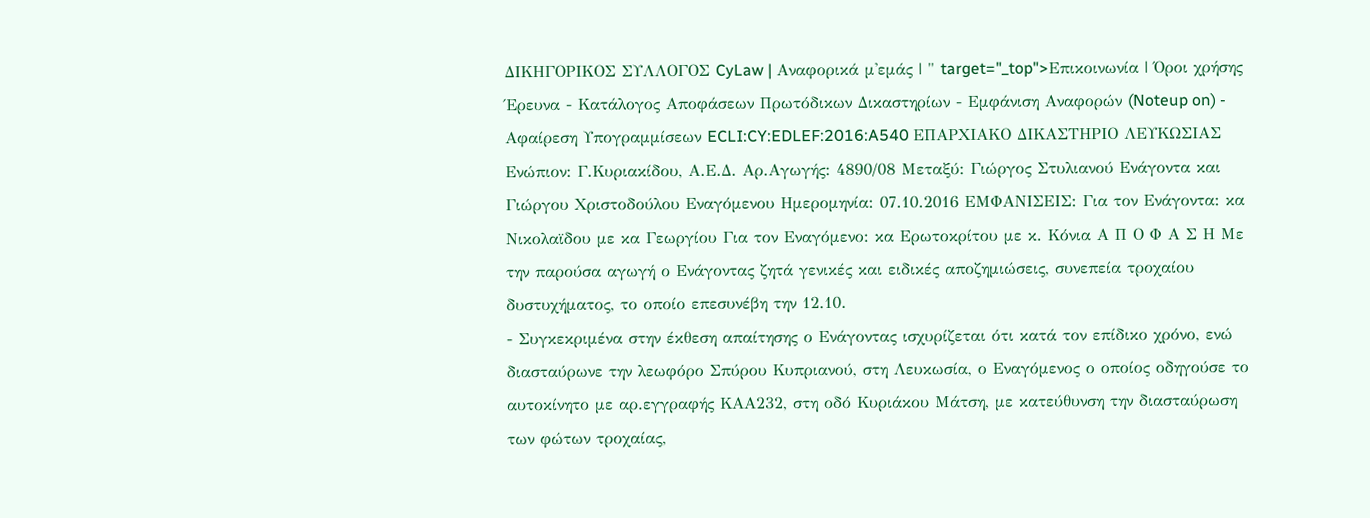ΔΙΚΗΓΟΡΙΚΟΣ ΣΥΛΛΟΓΟΣ CyLaw | Αναφορικά μ'εμάς | " target="_top">Επικοινωνία | Όροι χρήσης Έρευνα - Κατάλογος Αποφάσεων Πρωτόδικων Δικαστηρίων - Εμφάνιση Αναφορών (Noteup on) - Αφαίρεση Υπογραμμίσεων ECLI:CY:EDLEF:2016:A540 ΕΠΑΡΧΙΑΚΟ ΔΙΚΑΣΤΗΡΙΟ ΛΕΥΚΩΣΙΑΣ Ενώπιον: Γ.Κυριακίδου, Α.Ε.Δ. Αρ.Αγωγής: 4890/08 Μεταξύ: Γιώργος Στυλιανού Ενάγοντα και Γιώργου Χριστοδούλου Εναγόμενου Ημερομηνία: 07.10.2016 ΕΜΦΑΝΙΣΕΙΣ: Για τον Ενάγοντα: κα Nικολαϊδου με κα Γεωργίου Για τον Εναγόμενο: κα Ερωτοκρίτου με κ. Κόνια Α Π Ο Φ Α Σ Η Με την παρούσα αγωγή ο Ενάγοντας ζητά γενικές και ειδικές αποζημιώσεις, συνεπεία τροχαίου δυστυχήματος, το οποίο επεσυνέβη την 12.10.
- Συγκεκριμένα στην έκθεση απαίτησης ο Ενάγοντας ισχυρίζεται ότι κατά τον επίδικο χρόνο, ενώ διασταύρωνε την λεωφόρο Σπύρου Κυπριανού, στη Λευκωσία, ο Εναγόμενος ο οποίος οδηγούσε το αυτοκίνητο με αρ.εγγραφής ΚΑΑ232, στη οδό Κυριάκου Μάτση, με κατεύθυνση την διασταύρωση των φώτων τροχαίας,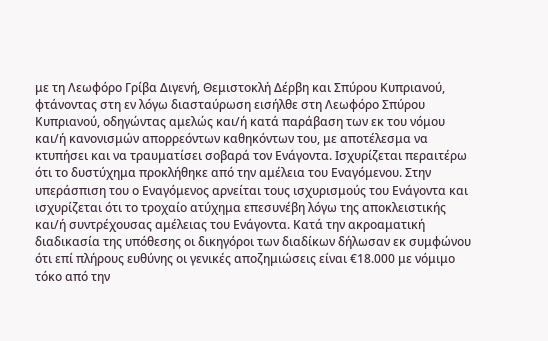με τη Λεωφόρο Γρίβα Διγενή, Θεμιστοκλή Δέρβη και Σπύρου Κυπριανού, φτάνοντας στη εν λόγω διασταύρωση εισήλθε στη Λεωφόρο Σπύρου Κυπριανού, οδηγώντας αμελώς και/ή κατά παράβαση των εκ του νόμου και/ή κανονισμών απορρεόντων καθηκόντων του, με αποτέλεσμα να κτυπήσει και να τραυματίσει σοβαρά τον Ενάγοντα. Ισχυρίζεται περαιτέρω ότι το δυστύχημα προκλήθηκε από την αμέλεια του Εναγόμενου. Στην υπεράσπιση του ο Εναγόμενος αρνείται τους ισχυρισμούς του Ενάγοντα και ισχυρίζεται ότι το τροχαίο ατύχημα επεσυνέβη λόγω της αποκλειστικής και/ή συντρέχουσας αμέλειας του Ενάγοντα. Κατά την ακροαματική διαδικασία της υπόθεσης οι δικηγόροι των διαδίκων δήλωσαν εκ συμφώνου ότι επί πλήρους ευθύνης οι γενικές αποζημιώσεις είναι €18.000 με νόμιμο τόκο από την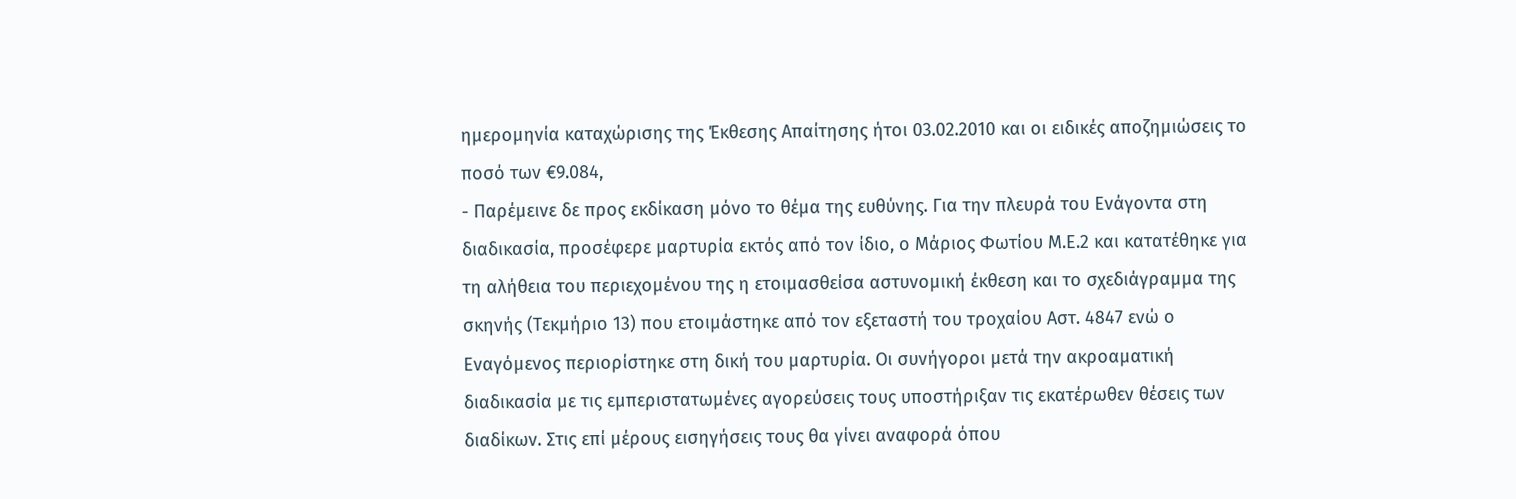ημερομηνία καταχώρισης της Έκθεσης Απαίτησης ήτοι 03.02.2010 και οι ειδικές αποζημιώσεις το ποσό των €9.084,
- Παρέμεινε δε προς εκδίκαση μόνο το θέμα της ευθύνης. Για την πλευρά του Ενάγοντα στη διαδικασία, πρoσέφερε μαρτυρία εκτός από τον ίδιο, ο Μάριος Φωτίου Μ.Ε.2 και κατατέθηκε για τη αλήθεια του περιεχομένου της η ετοιμασθείσα αστυνομική έκθεση και το σχεδιάγραμμα της σκηνής (Τεκμήριο 13) που ετοιμάστηκε από τον εξεταστή του τροχαίου Αστ. 4847 ενώ ο Εναγόμενος περιορίστηκε στη δική του μαρτυρία. Οι συνήγοροι μετά την ακροαματική διαδικασία με τις εμπεριστατωμένες αγορεύσεις τους υποστήριξαν τις εκατέρωθεν θέσεις των διαδίκων. Στις επί μέρους εισηγήσεις τους θα γίνει αναφορά όπου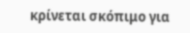κρίνεται σκόπιμο για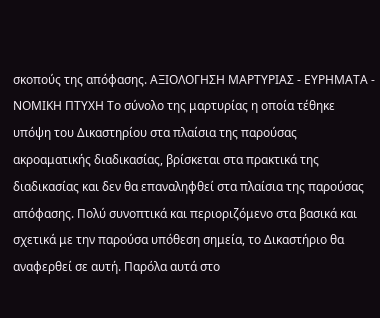σκοπούς της απόφασης. AΞΙΟΛΟΓΗΣΗ ΜΑΡΤΥΡΙΑΣ - ΕΥΡΗΜΑΤΑ - ΝΟΜΙΚΗ ΠΤΥΧΗ Το σύνολο της μαρτυρίας η οποία τέθηκε υπόψη του Δικαστηρίου στα πλαίσια της παρούσας ακροαματικής διαδικασίας, βρίσκεται στα πρακτικά της διαδικασίας και δεν θα επαναληφθεί στα πλαίσια της παρούσας απόφασης. Πολύ συνοπτικά και περιοριζόμενο στα βασικά και σχετικά με την παρούσα υπόθεση σημεία, το Δικαστήριο θα αναφερθεί σε αυτή. Παρόλα αυτά στο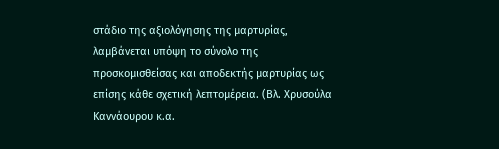στάδιο της αξιολόγησης της μαρτυρίας, λαμβάνεται υπόψη το σύνολο της προσκομισθείσας και αποδεκτής μαρτυρίας ως επίσης κάθε σχετική λεπτομέρεια. (Βλ. Χρυσούλα Καννάουρου κ.α.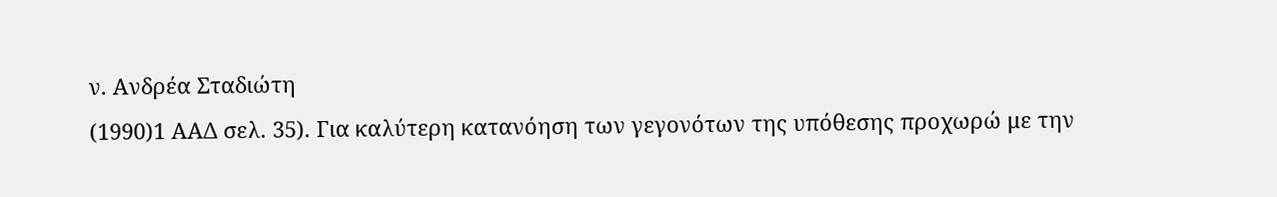ν. Ανδρέα Σταδιώτη
(1990)1 ΑΑΔ σελ. 35). Για καλύτερη κατανόηση των γεγονότων της υπόθεσης προχωρώ με την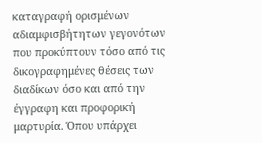καταγραφή ορισμένων αδιαμφισβήτητων γεγονότων που προκύπτουν τόσο από τις δικογραφημένες θέσεις των διαδίκων όσο και από την έγγραφη και προφορική μαρτυρία. Όπου υπάρχει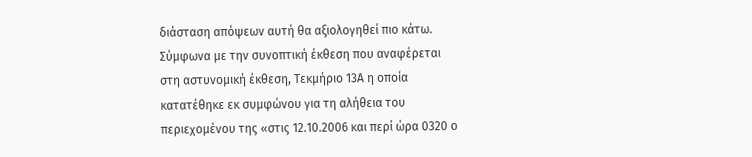διάσταση απόψεων αυτή θα αξιολογηθεί πιο κάτω. Σύμφωνα με την συνοπτική έκθεση που αναφέρεται στη αστυνομική έκθεση, Τεκμήριο 13Α η οποία κατατέθηκε εκ συμφώνου για τη αλήθεια του περιεχομένου της «στις 12.10.2006 και περί ώρα 0320 ο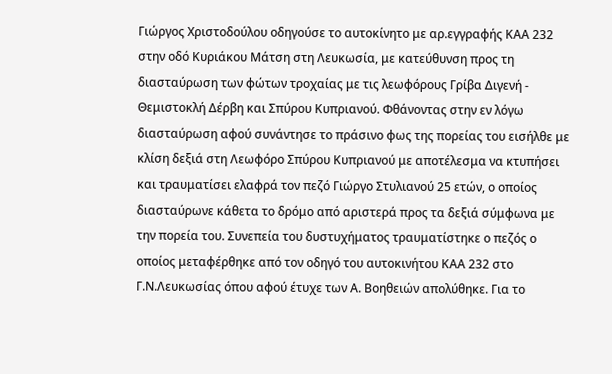Γιώργος Χριστοδούλου οδηγούσε το αυτοκίνητο με αρ.εγγραφής ΚΑΑ 232 στην οδό Κυριάκου Μάτση στη Λευκωσία, με κατεύθυνση προς τη διασταύρωση των φώτων τροχαίας με τις λεωφόρους Γρίβα Διγενή - Θεμιστοκλή Δέρβη και Σπύρου Κυπριανού. Φθάνοντας στην εν λόγω διασταύρωση αφού συνάντησε το πράσινο φως της πορείας του εισήλθε με κλίση δεξιά στη Λεωφόρο Σπύρου Κυπριανού με αποτέλεσμα να κτυπήσει και τραυματίσει ελαφρά τον πεζό Γιώργο Στυλιανού 25 ετών, ο οποίος διασταύρωνε κάθετα το δρόμο από αριστερά προς τα δεξιά σύμφωνα με την πορεία του. Συνεπεία του δυστυχήματος τραυματίστηκε ο πεζός ο οποίος μεταφέρθηκε από τον οδηγό του αυτοκινήτου ΚΑΑ 232 στο Γ.Ν.Λευκωσίας όπου αφού έτυχε των Α. Βοηθειών απολύθηκε. Για το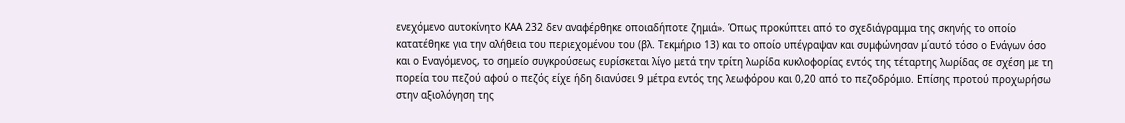ενεχόμενο αυτοκίνητο ΚΑΑ 232 δεν αναφέρθηκε οποιαδήποτε ζημιά». Όπως προκύπτει από το σχεδιάγραμμα της σκηνής το οποίο κατατέθηκε για την αλήθεια του περιεχομένου του (βλ. Τεκμήριο 13) και το οποίο υπέγραψαν και συμφώνησαν μ΄αυτό τόσο ο Ενάγων όσο και ο Εναγόμενος, το σημείο συγκρούσεως ευρίσκεται λίγο μετά την τρίτη λωρίδα κυκλοφορίας εντός της τέταρτης λωρίδας σε σχέση με τη πορεία του πεζού αφού ο πεζός είχε ήδη διανύσει 9 μέτρα εντός της λεωφόρου και 0,20 από το πεζοδρόμιο. Επίσης προτού προχωρήσω στην αξιολόγηση της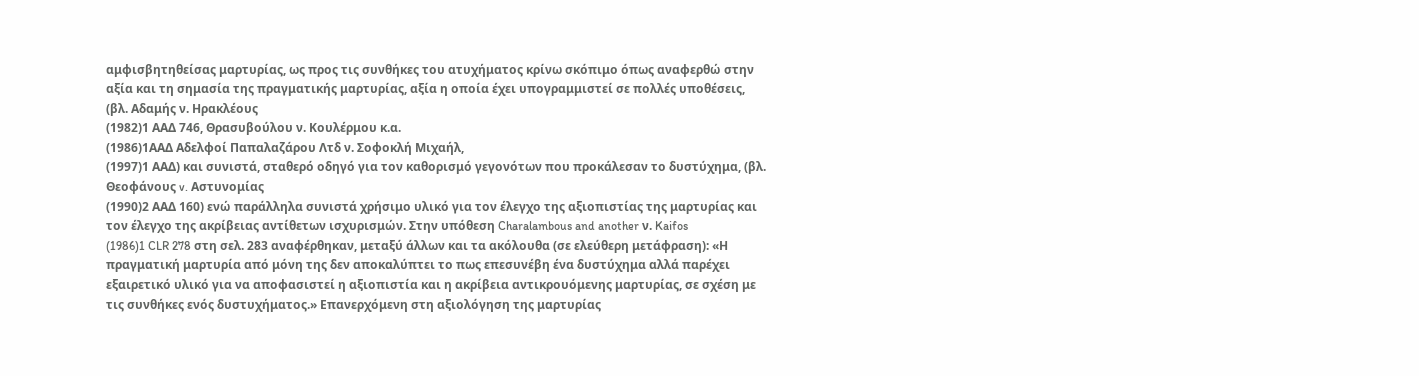αμφισβητηθείσας μαρτυρίας, ως προς τις συνθήκες του ατυχήματος κρίνω σκόπιμο όπως αναφερθώ στην αξία και τη σημασία της πραγματικής μαρτυρίας, αξία η οποία έχει υπογραμμιστεί σε πολλές υποθέσεις, (βλ. Αδαμής ν. Ηρακλέους
(1982)1 ΑΑΔ 746, Θρασυβούλου ν. Κουλέρμου κ.α.
(1986)1ΑΑΔ Αδελφοί Παπαλαζάρου Λτδ ν. Σοφοκλή Μιχαήλ,
(1997)1 ΑΑΔ) και συνιστά, σταθερό οδηγό για τον καθορισμό γεγονότων που προκάλεσαν το δυστύχημα, (βλ. Θεοφάνους v. Αστυνομίας
(1990)2 ΑΑΔ 160) ενώ παράλληλα συνιστά χρήσιμο υλικό για τον έλεγχο της αξιοπιστίας της μαρτυρίας και τον έλεγχο της ακρίβειας αντίθετων ισχυρισμών. Στην υπόθεση Charalambous and another ν. Kaifos
(1986)1 CLR 278 στη σελ. 283 αναφέρθηκαν, μεταξύ άλλων και τα ακόλουθα (σε ελεύθερη μετάφραση): «Η πραγματική μαρτυρία από μόνη της δεν αποκαλύπτει το πως επεσυνέβη ένα δυστύχημα αλλά παρέχει εξαιρετικό υλικό για να αποφασιστεί η αξιοπιστία και η ακρίβεια αντικρουόμενης μαρτυρίας, σε σχέση με τις συνθήκες ενός δυστυχήματος.» Επανερχόμενη στη αξιολόγηση της μαρτυρίας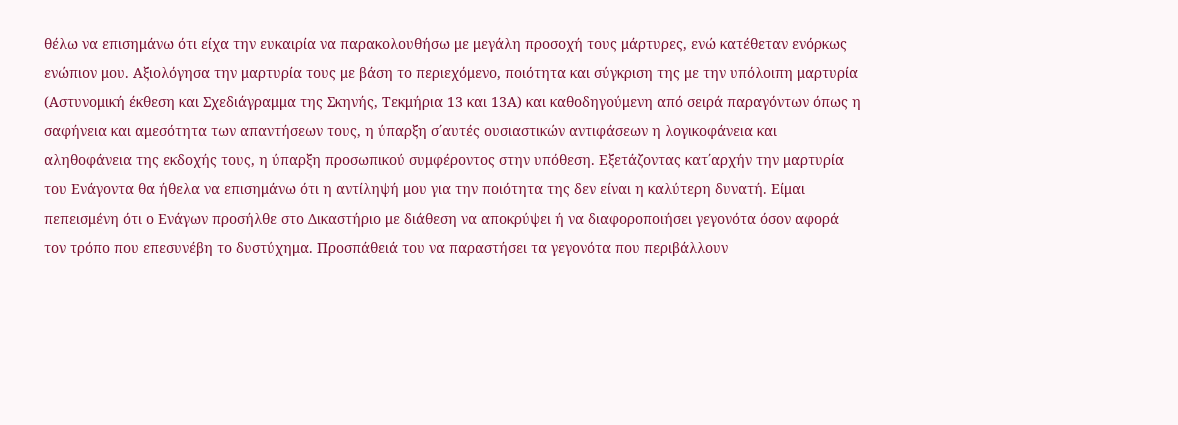θέλω να επισημάνω ότι είχα την ευκαιρία να παρακολουθήσω με μεγάλη προσοχή τους μάρτυρες, ενώ κατέθεταν ενόρκως ενώπιον μου. Αξιολόγησα την μαρτυρία τους με βάση το περιεχόμενο, ποιότητα και σύγκριση της με την υπόλοιπη μαρτυρία (Αστυνομική έκθεση και Σχεδιάγραμμα της Σκηνής, Τεκμήρια 13 και 13Α) και καθοδηγούμενη από σειρά παραγόντων όπως η σαφήνεια και αμεσότητα των απαντήσεων τους, η ύπαρξη σ΄αυτές ουσιαστικών αντιφάσεων η λογικοφάνεια και αληθοφάνεια της εκδοχής τους, η ύπαρξη προσωπικού συμφέροντος στην υπόθεση. Εξετάζοντας κατ΄αρχήν την μαρτυρία του Ενάγοντα θα ήθελα να επισημάνω ότι η αντίληψή μου για την ποιότητα της δεν είναι η καλύτερη δυνατή. Είμαι πεπεισμένη ότι ο Ενάγων προσήλθε στο Δικαστήριο με διάθεση να αποκρύψει ή να διαφοροποιήσει γεγονότα όσον αφορά τον τρόπο που επεσυνέβη το δυστύχημα. Προσπάθειά του να παραστήσει τα γεγονότα που περιβάλλουν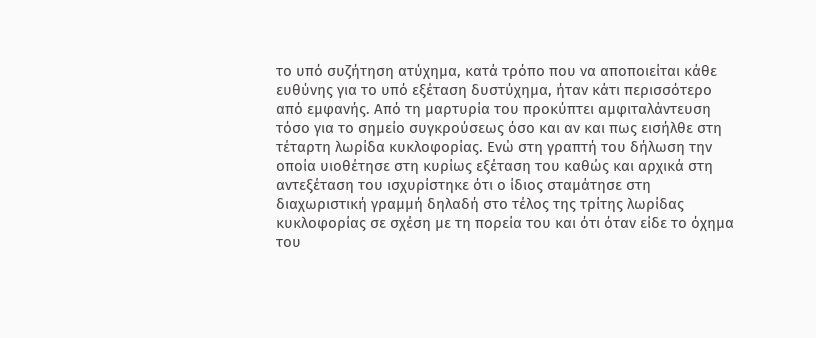το υπό συζήτηση ατύχημα, κατά τρόπο που να αποποιείται κάθε ευθύνης για το υπό εξέταση δυστύχημα, ήταν κάτι περισσότερο από εμφανής. Από τη μαρτυρία του προκύπτει αμφιταλάντευση τόσο για το σημείο συγκρούσεως όσο και αν και πως εισήλθε στη τέταρτη λωρίδα κυκλοφορίας. Ενώ στη γραπτή του δήλωση την οποία υιοθέτησε στη κυρίως εξέταση του καθώς και αρχικά στη αντεξέταση του ισχυρίστηκε ότι ο ίδιος σταμάτησε στη διαχωριστική γραμμή δηλαδή στο τέλος της τρίτης λωρίδας κυκλοφορίας σε σχέση με τη πορεία του και ότι όταν είδε το όχημα του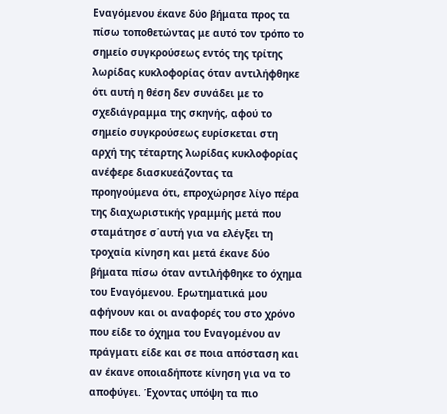Εναγόμενου έκανε δύο βήματα προς τα πίσω τοποθετώντας με αυτό τον τρόπο το σημείο συγκρούσεως εντός της τρίτης λωρίδας κυκλοφορίας όταν αντιλήφθηκε ότι αυτή η θέση δεν συνάδει με το σχεδιάγραμμα της σκηνής, αφού το σημείο συγκρούσεως ευρίσκεται στη αρχή της τέταρτης λωρίδας κυκλοφορίας ανέφερε διασκυεάζοντας τα προηγούμενα ότι, επροχώρησε λίγο πέρα της διαχωριστικής γραμμής μετά που σταμάτησε σ΄αυτή για να ελέγξει τη τροχαία κίνηση και μετά έκανε δύο βήματα πίσω όταν αντιλήφθηκε το όχημα του Εναγόμενου. Ερωτηματικά μου αφήνουν και οι αναφορές του στο χρόνο που είδε το όχημα του Εναγομένου αν πράγματι είδε και σε ποια απόσταση και αν έκανε οποιαδήποτε κίνηση για να το αποφύγει. Έχοντας υπόψη τα πιο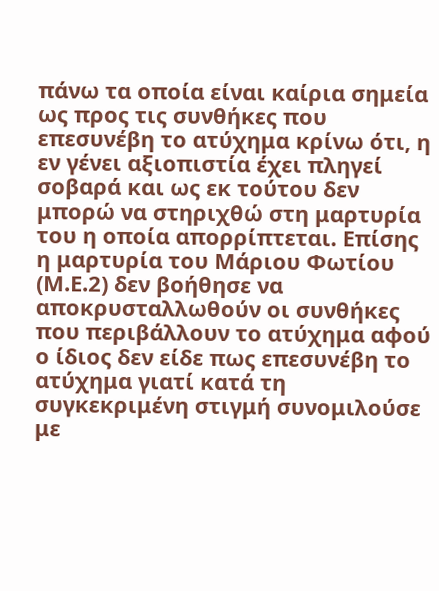πάνω τα οποία είναι καίρια σημεία ως προς τις συνθήκες που επεσυνέβη το ατύχημα κρίνω ότι, η εν γένει αξιοπιστία έχει πληγεί σοβαρά και ως εκ τούτου δεν μπορώ να στηριχθώ στη μαρτυρία του η οποία απορρίπτεται. Επίσης η μαρτυρία του Μάριου Φωτίου (Μ.Ε.2) δεν βοήθησε να αποκρυσταλλωθούν οι συνθήκες που περιβάλλουν το ατύχημα αφού ο ίδιος δεν είδε πως επεσυνέβη το ατύχημα γιατί κατά τη συγκεκριμένη στιγμή συνομιλούσε με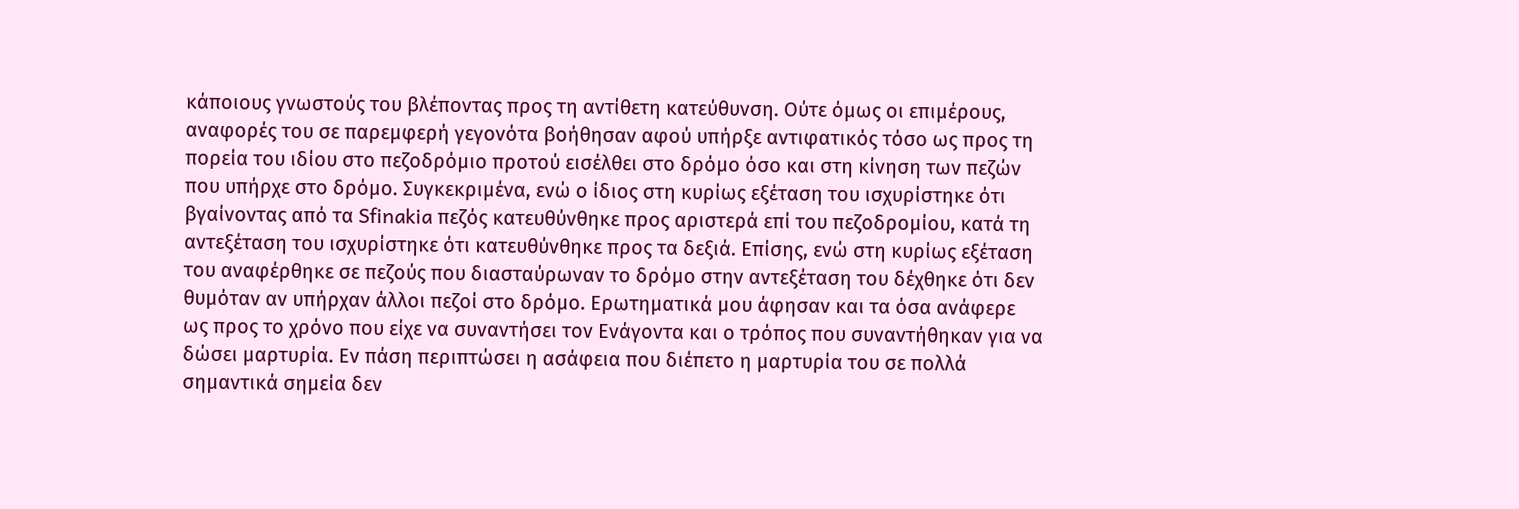κάποιους γνωστούς του βλέποντας προς τη αντίθετη κατεύθυνση. Ούτε όμως οι επιμέρους, αναφορές του σε παρεμφερή γεγονότα βοήθησαν αφού υπήρξε αντιφατικός τόσο ως προς τη πορεία του ιδίου στο πεζοδρόμιο προτού εισέλθει στο δρόμο όσο και στη κίνηση των πεζών που υπήρχε στο δρόμο. Συγκεκριμένα, ενώ ο ίδιος στη κυρίως εξέταση του ισχυρίστηκε ότι βγαίνοντας από τα Sfinakia πεζός κατευθύνθηκε προς αριστερά επί του πεζοδρομίου, κατά τη αντεξέταση του ισχυρίστηκε ότι κατευθύνθηκε προς τα δεξιά. Επίσης, ενώ στη κυρίως εξέταση του αναφέρθηκε σε πεζούς που διασταύρωναν το δρόμο στην αντεξέταση του δέχθηκε ότι δεν θυμόταν αν υπήρχαν άλλοι πεζοί στο δρόμο. Ερωτηματικά μου άφησαν και τα όσα ανάφερε ως προς το χρόνο που είχε να συναντήσει τον Ενάγοντα και ο τρόπος που συναντήθηκαν για να δώσει μαρτυρία. Εν πάση περιπτώσει η ασάφεια που διέπετο η μαρτυρία του σε πολλά σημαντικά σημεία δεν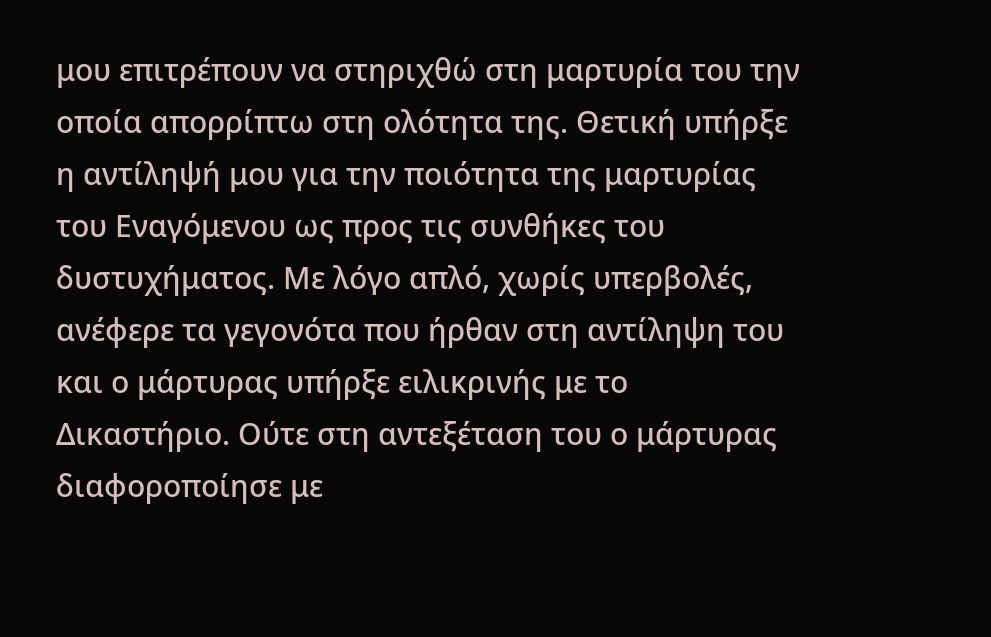μου επιτρέπουν να στηριχθώ στη μαρτυρία του την οποία απορρίπτω στη ολότητα της. Θετική υπήρξε η αντίληψή μου για την ποιότητα της μαρτυρίας του Εναγόμενου ως προς τις συνθήκες του δυστυχήματος. Με λόγο απλό, χωρίς υπερβολές, ανέφερε τα γεγονότα που ήρθαν στη αντίληψη του και ο μάρτυρας υπήρξε ειλικρινής με το Δικαστήριο. Ούτε στη αντεξέταση του ο μάρτυρας διαφοροποίησε με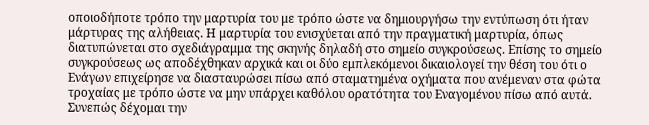οποιοδήποτε τρόπο την μαρτυρία του με τρόπο ώστε να δημιουργήσω την εντύπωση ότι ήταν μάρτυρας της αλήθειας. Η μαρτυρία του ενισχύεται από την πραγματική μαρτυρία, όπως διατυπώνεται στο σχεδιάγραμμα της σκηνής δηλαδή στο σημείο συγκρούσεως. Επίσης το σημείο συγκρούσεως ως αποδέχθηκαν αρχικά και οι δύο εμπλεκόμενοι δικαιολογεί την θέση του ότι ο Ενάγων επιχείρησε να διασταυρώσει πίσω από σταματημένα οχήματα που ανέμεναν στα φώτα τροχαίας με τρόπο ώστε να μην υπάρχει καθόλου ορατότητα του Εναγομένου πίσω από αυτά. Συνεπώς δέχομαι την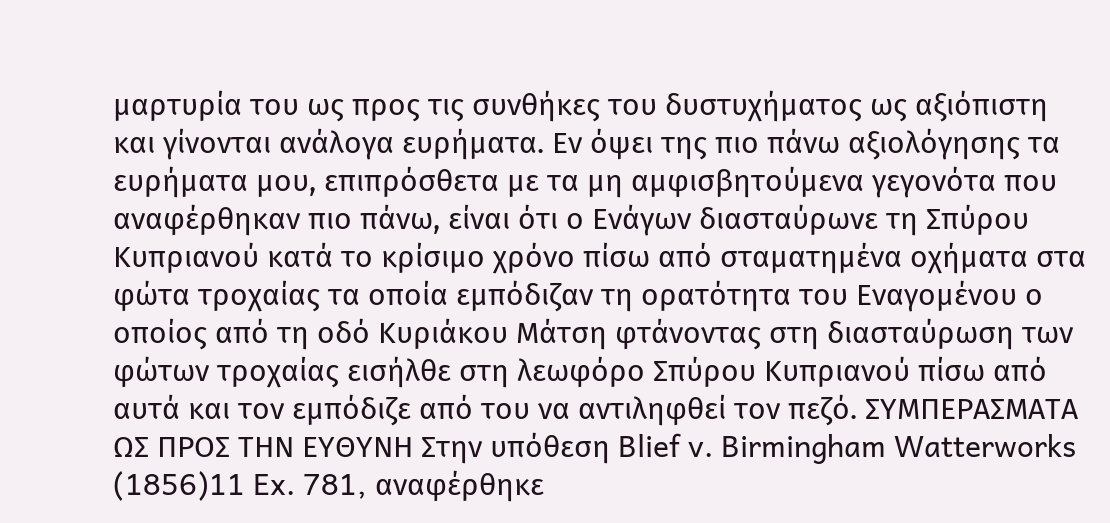μαρτυρία του ως προς τις συνθήκες του δυστυχήματος ως αξιόπιστη και γίνονται ανάλογα ευρήματα. Εν όψει της πιο πάνω αξιολόγησης τα ευρήματα μου, επιπρόσθετα με τα μη αμφισβητούμενα γεγονότα που αναφέρθηκαν πιο πάνω, είναι ότι ο Ενάγων διασταύρωνε τη Σπύρου Κυπριανού κατά το κρίσιμο χρόνο πίσω από σταματημένα οχήματα στα φώτα τροχαίας τα οποία εμπόδιζαν τη ορατότητα του Εναγομένου ο οποίος από τη οδό Κυριάκου Μάτση φτάνοντας στη διασταύρωση των φώτων τροχαίας εισήλθε στη λεωφόρο Σπύρου Κυπριανού πίσω από αυτά και τον εμπόδιζε από του να αντιληφθεί τον πεζό. ΣΥΜΠΕΡΑΣΜΑΤΑ ΩΣ ΠΡΟΣ ΤΗΝ ΕΥΘΥΝΗ Στην υπόθεση Blief v. Birmingham Watterworks
(1856)11 Ex. 781, αναφέρθηκε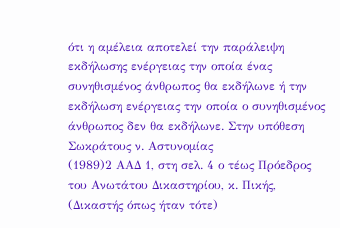ότι η αμέλεια αποτελεί την παράλειψη εκδήλωσης ενέργειας την οποία ένας συνηθισμένος άνθρωπος θα εκδήλωνε ή την εκδήλωση ενέργειας την οποία ο συνηθισμένος άνθρωπος δεν θα εκδήλωνε. Στην υπόθεση Σωκράτους ν. Αστυνομίας
(1989)2 ΑΑΔ 1, στη σελ. 4 ο τέως Πρόεδρος του Ανωτάτου Δικαστηρίου, κ. Πικής, (Δικαστής όπως ήταν τότε)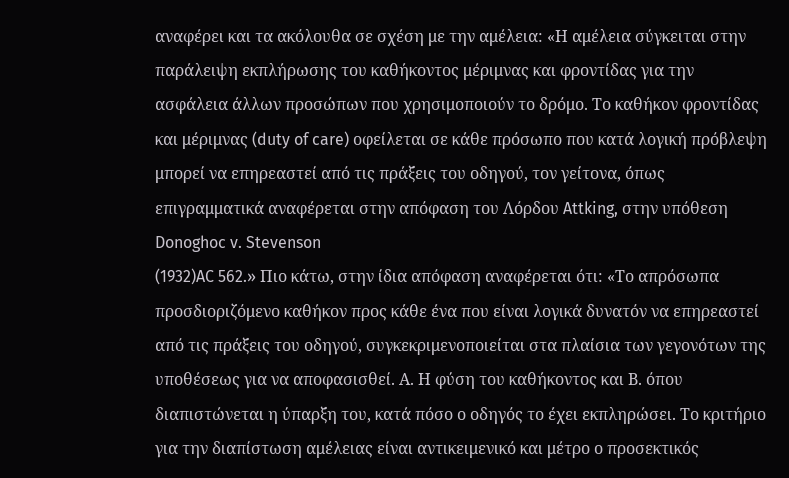αναφέρει και τα ακόλουθα σε σχέση με την αμέλεια: «Η αμέλεια σύγκειται στην παράλειψη εκπλήρωσης του καθήκοντος μέριμνας και φροντίδας για την ασφάλεια άλλων προσώπων που χρησιμοποιούν το δρόμο. Το καθήκον φροντίδας και μέριμνας (duty of care) οφείλεται σε κάθε πρόσωπο που κατά λογική πρόβλεψη μπορεί να επηρεαστεί από τις πράξεις του οδηγού, τον γείτονα, όπως επιγραμματικά αναφέρεται στην απόφαση του Λόρδου Attking, στην υπόθεση Donoghoc v. Stevenson
(1932)AC 562.» Πιο κάτω, στην ίδια απόφαση αναφέρεται ότι: «Το απρόσωπα προσδιοριζόμενο καθήκον προς κάθε ένα που είναι λογικά δυνατόν να επηρεαστεί από τις πράξεις του οδηγού, συγκεκριμενοποιείται στα πλαίσια των γεγονότων της υποθέσεως για να αποφασισθεί. Α. Η φύση του καθήκοντος και Β. όπου διαπιστώνεται η ύπαρξη του, κατά πόσο ο οδηγός το έχει εκπληρώσει. Το κριτήριο για την διαπίστωση αμέλειας είναι αντικειμενικό και μέτρο ο προσεκτικός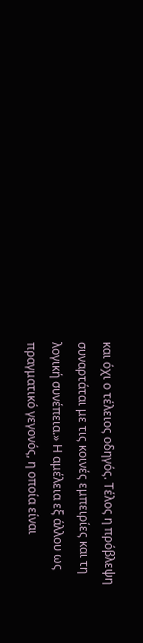και όχι ο τέλειος οδηγός. Τέλος η πρόβλεψη συναρτάται με τις κοινές εμπειρίες και τη λογική συνέπεια.» Η αμέλεια εξ άλλου ως πραγματικό γεγονός, η οποία είναι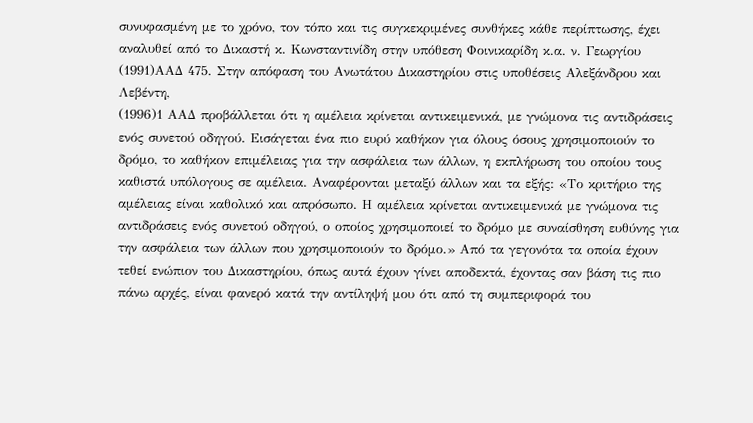συνυφασμένη με το χρόνο, τον τόπο και τις συγκεκριμένες συνθήκες κάθε περίπτωσης, έχει αναλυθεί από το Δικαστή κ. Κωνσταντινίδη στην υπόθεση Φοινικαρίδη κ.α. ν. Γεωργίου
(1991)ΑΑΔ 475. Στην απόφαση του Ανωτάτου Δικαστηρίου στις υποθέσεις Αλεξάνδρου και Λεβέντη,
(1996)1 ΑΑΔ προβάλλεται ότι η αμέλεια κρίνεται αντικειμενικά, με γνώμονα τις αντιδράσεις ενός συνετού οδηγού. Εισάγεται ένα πιο ευρύ καθήκον για όλους όσους χρησιμοποιούν το δρόμο, το καθήκον επιμέλειας για την ασφάλεια των άλλων, η εκπλήρωση του οποίου τους καθιστά υπόλογους σε αμέλεια. Αναφέρονται μεταξύ άλλων και τα εξής: «Το κριτήριο της αμέλειας είναι καθολικό και απρόσωπο. Η αμέλεια κρίνεται αντικειμενικά με γνώμονα τις αντιδράσεις ενός συνετού οδηγού, ο οποίος χρησιμοποιεί το δρόμο με συναίσθηση ευθύνης για την ασφάλεια των άλλων που χρησιμοποιούν το δρόμο.» Από τα γεγονότα τα οποία έχουν τεθεί ενώπιον του Δικαστηρίου, όπως αυτά έχουν γίνει αποδεκτά, έχοντας σαν βάση τις πιο πάνω αρχές, είναι φανερό κατά την αντίληψή μου ότι από τη συμπεριφορά του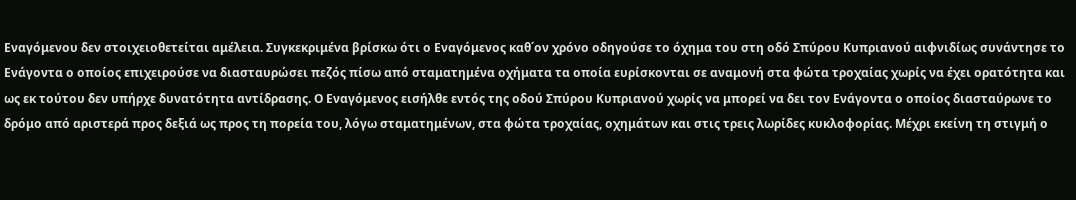Εναγόμενου δεν στοιχειοθετείται αμέλεια. Συγκεκριμένα βρίσκω ότι ο Εναγόμενος καθ΄ον χρόνο οδηγούσε το όχημα του στη οδό Σπύρου Κυπριανού αιφνιδίως συνάντησε το Ενάγοντα ο οποίος επιχειρούσε να διασταυρώσει πεζός πίσω από σταματημένα οχήματα τα οποία ευρίσκονται σε αναμονή στα φώτα τροχαίας χωρίς να έχει ορατότητα και ως εκ τούτου δεν υπήρχε δυνατότητα αντίδρασης. Ο Εναγόμενος εισήλθε εντός της οδού Σπύρου Κυπριανού χωρίς να μπορεί να δει τον Ενάγοντα ο οποίος διασταύρωνε το δρόμο από αριστερά προς δεξιά ως προς τη πορεία του, λόγω σταματημένων, στα φώτα τροχαίας, οχημάτων και στις τρεις λωρίδες κυκλοφορίας. Μέχρι εκείνη τη στιγμή ο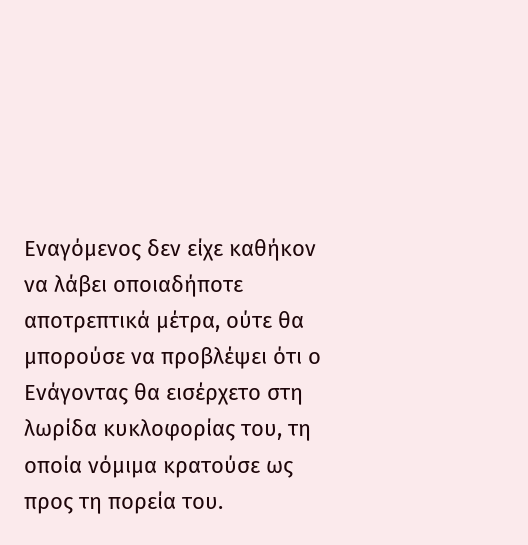Εναγόμενος δεν είχε καθήκον να λάβει οποιαδήποτε αποτρεπτικά μέτρα, ούτε θα μπορούσε να προβλέψει ότι ο Ενάγοντας θα εισέρχετο στη λωρίδα κυκλοφορίας του, τη οποία νόμιμα κρατούσε ως προς τη πορεία του.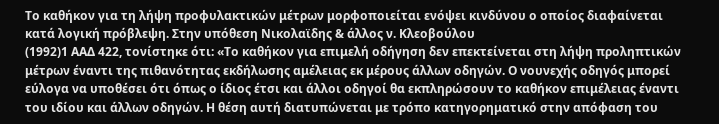Το καθήκον για τη λήψη προφυλακτικών μέτρων μορφοποιείται ενόψει κινδύνου ο οποίος διαφαίνεται κατά λογική πρόβλεψη. Στην υπόθεση Νικολαϊδης & άλλος ν. Κλεοβούλου
(1992)1 ΑΑΔ 422, τονίστηκε ότι: «Το καθήκον για επιμελή οδήγηση δεν επεκτείνεται στη λήψη προληπτικών μέτρων έναντι της πιθανότητας εκδήλωσης αμέλειας εκ μέρους άλλων οδηγών. Ο νουνεχής οδηγός μπορεί εύλογα να υποθέσει ότι όπως ο ίδιος έτσι και άλλοι οδηγοί θα εκπληρώσουν το καθήκον επιμέλειας έναντι του ιδίου και άλλων οδηγών. Η θέση αυτή διατυπώνεται με τρόπο κατηγορηματικό στην απόφαση του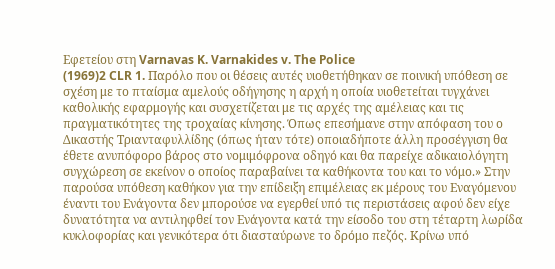Εφετείου στη Varnavas K. Varnakides v. The Police
(1969)2 CLR 1. Παρόλο που οι θέσεις αυτές υιοθετήθηκαν σε ποινική υπόθεση σε σχέση με το πταίσμα αμελούς οδήγησης η αρχή η οποία υιοθετείται τυγχάνει καθολικής εφαρμογής και συσχετίζεται με τις αρχές της αμέλειας και τις πραγματικότητες της τροχαίας κίνησης. Όπως επεσήμανε στην απόφαση του ο Δικαστής Τριανταφυλλίδης (όπως ήταν τότε) οποιαδήποτε άλλη προσέγγιση θα έθετε ανυπόφορο βάρος στο νομιμόφρονα οδηγό και θα παρείχε αδικαιολόγητη συγχώρεση σε εκείνον ο οποίος παραβαίνει τα καθήκοντα του και το νόμο.» Στην παρούσα υπόθεση καθήκον για την επίδειξη επιμέλειας εκ μέρους του Εναγόμενου έναντι του Ενάγοντα δεν μπορούσε να εγερθεί υπό τις περιστάσεις αφού δεν είχε δυνατότητα να αντιληφθεί τον Ενάγοντα κατά την είσοδο του στη τέταρτη λωρίδα κυκλοφορίας και γενικότερα ότι διασταύρωνε το δρόμο πεζός. Κρίνω υπό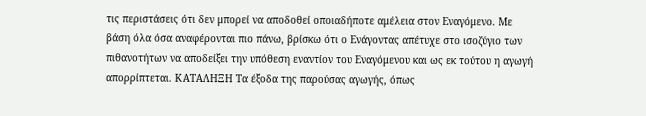τις περιστάσεις ότι δεν μπορεί να αποδοθεί οποιαδήποτε αμέλεια στον Εναγόμενο. Με βάση όλα όσα αναφέρονται πιο πάνω, βρίσκω ότι ο Ενάγοντας απέτυχε στο ισοζύγιο των πιθανοτήτων να αποδείξει την υπόθεση εναντίον του Εναγόμενου και ως εκ τούτου η αγωγή απορρίπτεται. ΚΑΤΑΛΗΞΗ Τα έξοδα της παρούσας αγωγής, όπως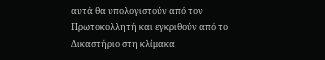αυτά θα υπολογιστούν από τον Πρωτοκολλητή και εγκριθούν από το Δικαστήριο στη κλίμακα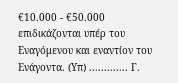€10.000 - €50.000 επιδικάζονται υπέρ του Εναγόμενου και εναντίον του Ενάγοντα. (Υπ) ............. Γ.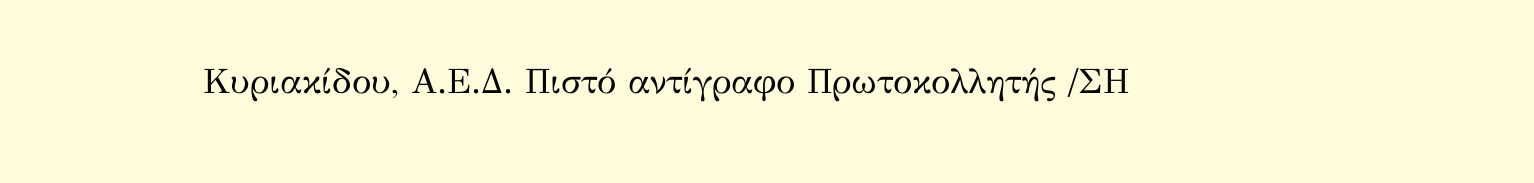Κυριακίδου, Α.Ε.Δ. Πιστό αντίγραφο Πρωτοκολλητής /ΣΗ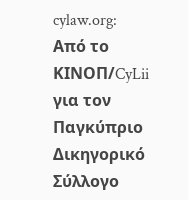cylaw.org: Από το ΚΙΝOΠ/CyLii για τον Παγκύπριο Δικηγορικό Σύλλογο